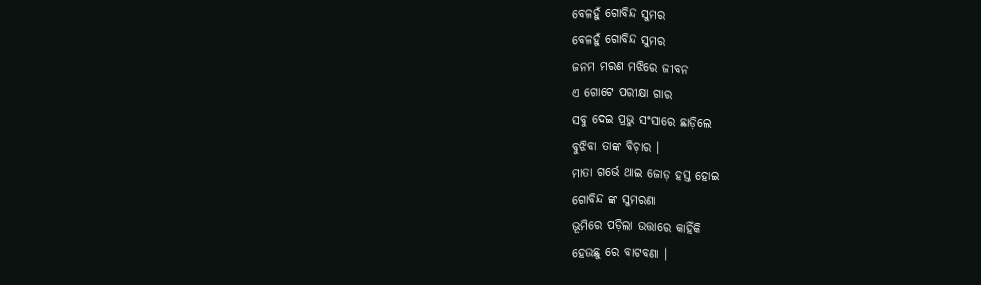ବେଳହୁଁ ଗୋବିନ୍ଦ ସୁମର
ବେଳହୁଁ ଗୋବିନ୍ଦ ସୁମର
ଜନମ ମରଣ ମଝିରେ ଜୀବନ
ଏ ଗୋଟେ ପରୀକ୍ଷା ଗାର
ସବୁ ଦେଇ ପ୍ରଭୁ ସଂସାରେ ଛାଡ଼ିଲେ
ବୁଝିବା ତାଙ୍କ ବିଚ଼ାର ।
ମାତା ଗର୍ଭେ ଥାଇ ଜୋଡ଼ ହସ୍ତ ହୋଇ
ଗୋବିନ୍ଦ ଙ୍କ ସୁମରଣା
ଭୂମିରେ ପଡ଼ିଲା ଉତ୍ତାରେ କାହିଁକି
ହେଉଛୁ ରେ ବାଟବଣା ।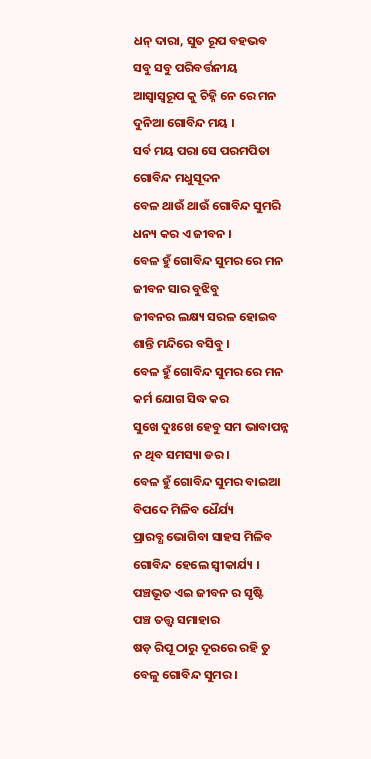ଧନ୍ ଦାରା, ସୁତ ରୂପ ବହଭବ
ସବୁ ସବୁ ପରିବର୍ତ୍ତନୀୟ
ଆସ୍ୱାସ୍ବରୂପ କୁ ଚିହ୍ନି ନେ ରେ ମନ
ଦୁନିଆ ଗୋବିନ୍ଦ ମୟ ।
ସର୍ବ ମୟ ପରା ସେ ପରମପିତା
ଗୋବିନ୍ଦ ମଧୁସୂଦନ
ବେଳ ଥାଉଁ ଥାଉଁ ଗୋବିନ୍ଦ ସୁମରି
ଧନ୍ୟ କର ଏ ଜୀବନ ।
ବେଳ ହୁଁ ଗୋବିନ୍ଦ ସୁମର ରେ ମନ
ଜୀବନ ସାର ବୁଝିବୁ
ଜୀବନର ଲକ୍ଷ୍ୟ ସରଳ ହୋଇବ
ଶାନ୍ତି ମନ୍ଦିରେ ବସିବୁ ।
ବେଳ ହୁଁ ଗୋବିନ୍ଦ ସୁମର ରେ ମନ
କର୍ମ ଯୋଗ ସିଦ୍ଧ କର
ସୁଖେ ଦୁଃଖେ ହେବୁ ସମ ଭାବାପନ୍ନ
ନ ଥିବ ସମସ୍ୟା ଡର ।
ବେଳ ହୁଁ ଗୋବିନ୍ଦ ସୁମର ବାଇଆ
ବିପଦେ ମିଳିବ ଧୈର୍ଯ୍ୟ
ପ୍ରାରବ୍ଧ ଭୋଗିବା ସାହସ ମିଳିବ
ଗୋବିନ୍ଦ ହେଲେ ସ୍ୱୀକାର୍ଯ୍ୟ ।
ପଞ୍ଚଭୂତ ଏଇ ଜୀବନ ର ସୃଷ୍ଟି
ପଞ୍ଚ ତତ୍ତ୍ଵ ସମାହାର
ଷଡ଼ ରିପୂ ଠାରୁ ଦୂରରେ ରହି ତୁ
ବେଳୁ ଗୋବିନ୍ଦ ସୁମର ।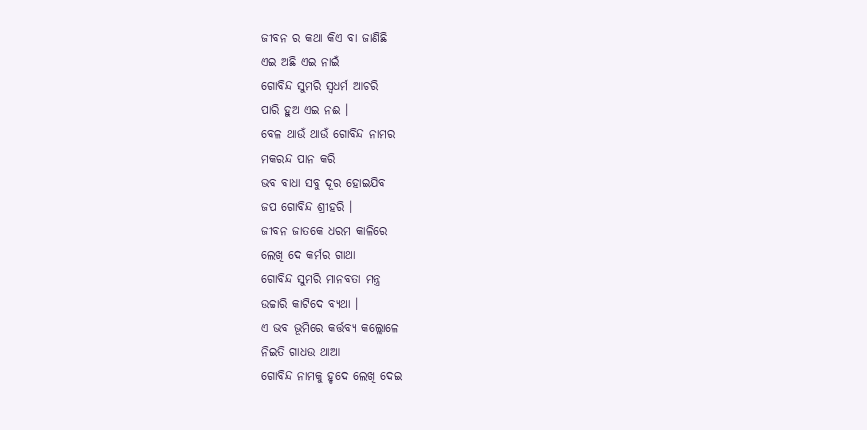ଜୀବନ ର କଥା କିଏ ବା ଜାଣିଛି
ଏଇ ଅଛି ଏଇ ନାଇଁ
ଗୋବିନ୍ଦ ସୁମରି ସ୍ୱଧର୍ମ ଆଚରି
ପାରି ହୁଅ ଏଇ ନଈ ।
ବେଳ ଥାଉଁ ଥାଉଁ ଗୋବିନ୍ଦ ନାମର
ମକରନ୍ଦ ପାନ କରି
ଭବ ବାଧା ସବୁ ଦୂର ହୋଇଯିବ
ଜପ ଗୋବିନ୍ଦ ଶ୍ରୀହରି ।
ଜୀବନ ଜାତକେ ଧରମ କାଳିରେ
ଲେଖି ଦେ କର୍ମର ଗାଥା
ଗୋବିନ୍ଦ ସୁମରି ମାନବତା ମନ୍ତ୍ର
ଉଚ୍ଚାରି କାଟିଦେ ବ୍ୟଥା ।
ଏ ଭବ ଭୂମିରେ କର୍ତ୍ତବ୍ୟ କଲ୍ଲୋଳେ
ନିଇତି ଗାଧଉ ଥାଆ
ଗୋବିନ୍ଦ ନାମକୁ ହୃଦେ ଲେଖି ଦେଇ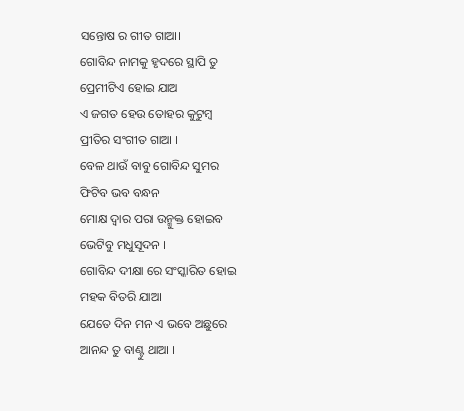ସନ୍ତୋଷ ର ଗୀତ ଗାଆ।
ଗୋବିନ୍ଦ ନାମକୁ ହୃଦରେ ସ୍ଥାପି ତୁ
ପ୍ରେମୀଟିଏ ହୋଇ ଯାଅ
ଏ ଜଗତ ହେଉ ତୋହର କୁଟୁମ୍ବ
ପ୍ରୀତିର ସଂଗୀତ ଗାଆ ।
ବେଳ ଥାଉଁ ବାବୁ ଗୋବିନ୍ଦ ସୁମର
ଫିଟିବ ଭବ ବନ୍ଧନ
ମୋକ୍ଷ ଦ୍ଵାର ପରା ଉନ୍ମୁକ୍ତ ହୋଇବ
ଭେଟିବୁ ମଧୁସୂଦନ ।
ଗୋବିନ୍ଦ ଦୀକ୍ଷା ରେ ସଂସ୍କାରିତ ହୋଇ
ମହକ ବିତରି ଯାଆ
ଯେତେ ଦିନ ମନ ଏ ଭବେ ଅଛୁରେ
ଆନନ୍ଦ ତୁ ବାଣ୍ଟୁ ଥାଆ ।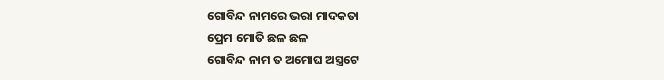ଗୋବିନ୍ଦ ନାମରେ ଭରା ମାଦକତା
ପ୍ରେମ ମୋତି ଛଳ ଛଳ
ଗୋବିନ୍ଦ ନାମ ତ ଅମୋଘ ଅସ୍ତ୍ରଟେ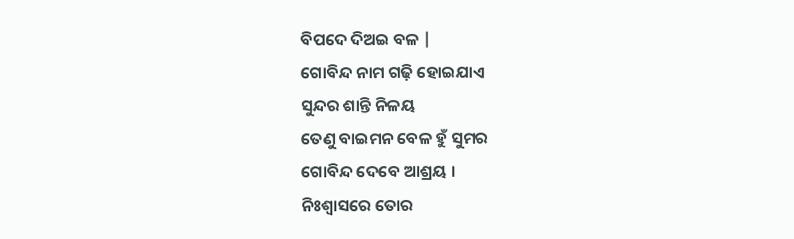ବିପଦେ ଦିଅଇ ବଳ |
ଗୋବିନ୍ଦ ନାମ ଗଢ଼ି ହୋଇଯାଏ
ସୁନ୍ଦର ଶାନ୍ତି ନିଳୟ
ତେଣୁ ବାଇମନ ବେଳ ହୁଁ ସୁମର
ଗୋବିନ୍ଦ ଦେବେ ଆଶ୍ରୟ ।
ନିଃଶ୍ୱାସରେ ତୋର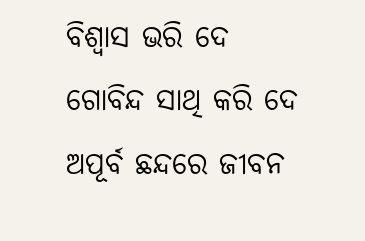ବିଶ୍ୱାସ ଭରି ଦେ
ଗୋବିନ୍ଦ ସାଥି କରି ଦେ
ଅପୂର୍ବ ଛନ୍ଦରେ ଜୀବନ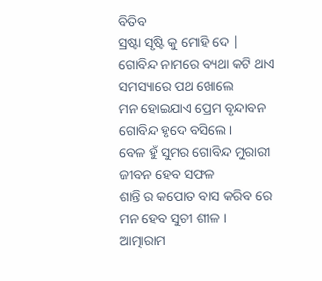ବିତିବ
ସ୍ରଷ୍ଟା ସୃଷ୍ଟି କୁ ମୋହି ଦେ |
ଗୋବିନ୍ଦ ନାମରେ ବ୍ୟଥା କଟି ଥାଏ
ସମସ୍ୟାରେ ପଥ ଖୋଲେ
ମନ ହୋଇଯାଏ ପ୍ରେମ ବୃନ୍ଦାବନ
ଗୋବିନ୍ଦ ହୃଦେ ବସିଲେ ।
ବେଳ ହୁଁ ସୁମର ଗୋବିନ୍ଦ ମୁରାରୀ
ଜୀବନ ହେବ ସଫଳ
ଶାନ୍ତି ର କପୋତ ବାସ କରିବ ରେ
ମନ ହେବ ସୁଚୀ ଶୀଳ ।
ଆତ୍ମାରାମ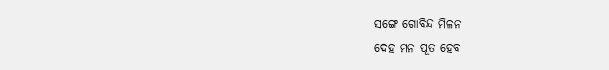ସଙ୍ଗେ ଗୋବିନ୍ଦ ମିଳନ
ଦେହ ମନ ପୂତ ହେବ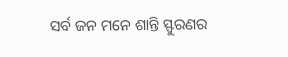ସର୍ବ ଜନ ମନେ ଶାନ୍ତି ସ୍ଫୁରଣର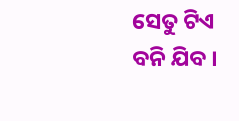ସେତୁ ଟିଏ ବନି ଯିବ ।